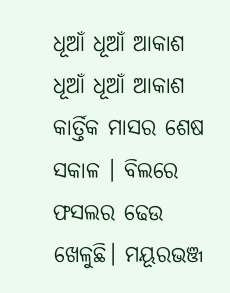ଧୂଆଁ ଧୂଆଁ ଆକାଶ
ଧୂଆଁ ଧୂଆଁ ଆକାଶ
କାର୍ତ୍ତିକ ମାସର ଶେଷ ସକାଳ । ବିଲରେ ଫସଲର ଢେଉ ଖେଳୁଛି। ମୟୂରଭଞ୍ଜ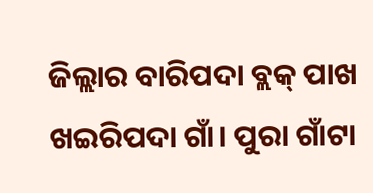ଜିଲ୍ଲାର ବାରିପଦା ବ୍ଲକ୍ ପାଖ ଖଇରିପଦା ଗାଁ। ପୁରା ଗାଁଟା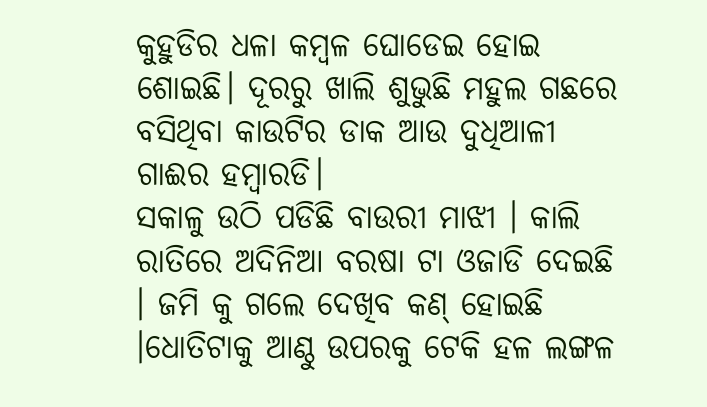କୁହୁଡିର ଧଳା କମ୍ବଳ ଘୋଡେଇ ହୋଇ ଶୋଇଛି। ଦୂରରୁ ଖାଲି ଶୁଭୁଛି ମହୁଲ ଗଛରେ ବସିଥିବା କାଉଟିର ଡାକ ଆଉ ଦୁଧିଆଳୀ ଗାଈର ହମ୍ବାରଡି।
ସକାଳୁ ଉଠି ପଡିଛି ବାଉରୀ ମାଝୀ । କାଲି ରାତିରେ ଅଦିନିଆ ବରଷା ଟା ଓଜାଡି ଦେଇଛି । ଜମି କୁ ଗଲେ ଦେଖିବ କଣ୍ ହୋଇଛି ।ଧୋତିଟାକୁ ଆଣ୍ଠୁ ଉପରକୁ ଟେକି ହଳ ଲଙ୍ଗଳ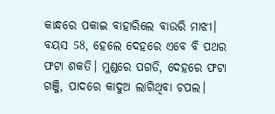କାନ୍ଧରେ ପକାଇ ବାହାରିଲେ ବାଉରି ମାଝୀ। ବୟସ 58, ହେଲେ ଦେହରେ ଏବେ ବି ପଥର ଫଟା ଶକତି। ମୁଣ୍ଡରେ ପଗଡି, ଦେହରେ ଫଟା ଗଞ୍ଜି, ପାଦରେ କାଦୁଅ ଲାଗିଥିବା ଚପଲ।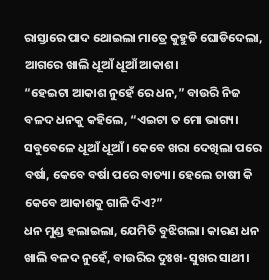ରାସ୍ତାରେ ପାଦ ଥୋଇଲା ମାତ୍ରେ କୁହୁଡି ଘୋଡିଦେଲା, ଆଗରେ ଖାଲି ଧୂଆଁ ଧୂଆଁ ଆକାଶ।
“ହେଇଟା ଆକାଶ ନୁହେଁ ରେ ଧନ,” ବାଉରି ନିଜ ବଳଦ ଧନକୁ କହିଲେ, “ଏଇଟା ତ ମୋ ଭାଗ୍ୟ। ସବୁବେଳେ ଧୂଆଁ ଧୂଆଁ। କେବେ ଖରା ଦେଖିଲା ପରେ ବର୍ଷା, କେବେ ବର୍ଷା ପରେ ବାତ୍ୟା। ହେଲେ ଚାଷୀ କି କେବେ ଆକାଶକୁ ଗାଳି ଦିଏ?”
ଧନ ମୁଣ୍ଡ ହଲାଇଲା, ଯେମିତି ବୁଝିଗଲା। କାରଣ ଧନ ଖାଲି ବଳଦ ନୁହେଁ, ବାଉରିର ଦୁଃଖ-ସୁଖର ସାଥୀ।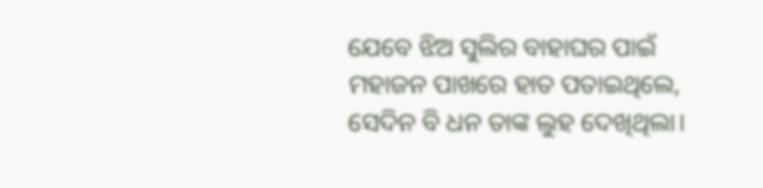ଯେବେ ଝିଅ ସୁଲିର ବାହାଘର ପାଇଁ ମହାଜନ ପାଖରେ ହାତ ପତାଇଥିଲେ, ସେଦିନ ବି ଧନ ତାଙ୍କ ଲୁହ ଦେଖିଥିଲା।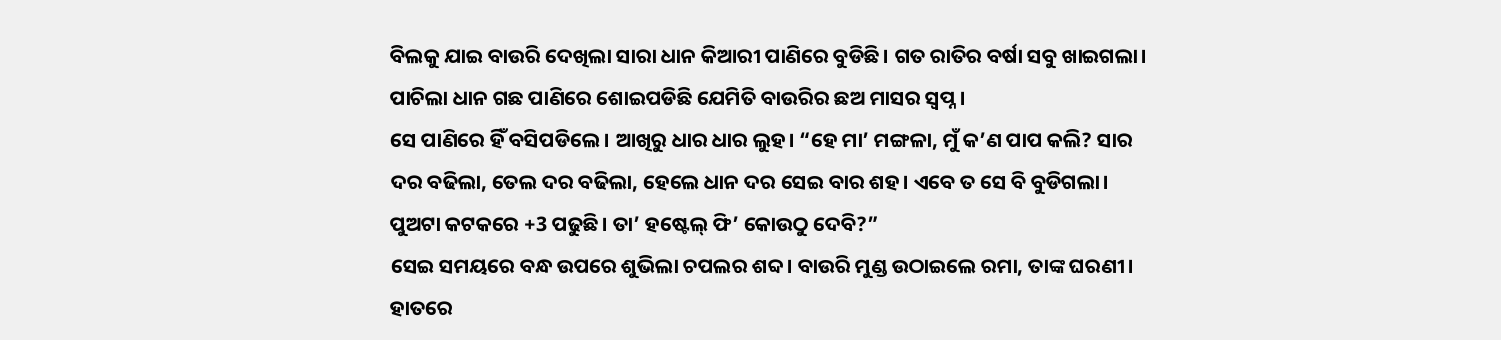ବିଲକୁ ଯାଇ ବାଉରି ଦେଖିଲା ସାରା ଧାନ କିଆରୀ ପାଣିରେ ବୁଡିଛି। ଗତ ରାତିର ବର୍ଷା ସବୁ ଖାଇଗଲା। ପାଚିଲା ଧାନ ଗଛ ପାଣିରେ ଶୋଇପଡିଛି ଯେମିତି ବାଉରିର ଛଅ ମାସର ସ୍ୱପ୍ନ।
ସେ ପାଣିରେ ହିଁ ବସିପଡିଲେ। ଆଖିରୁ ଧାର ଧାର ଲୁହ। “ହେ ମା’ ମଙ୍ଗଳା, ମୁଁ କ’ଣ ପାପ କଲି? ସାର ଦର ବଢିଲା, ତେଲ ଦର ବଢିଲା, ହେଲେ ଧାନ ଦର ସେଇ ବାର ଶହ। ଏବେ ତ ସେ ବି ବୁଡିଗଲା। ପୁଅଟା କଟକରେ +3 ପଢୁଛି। ତା’ ହଷ୍ଟେଲ୍ ଫି’ କୋଉଠୁ ଦେବି?”
ସେଇ ସମୟରେ ବନ୍ଧ ଉପରେ ଶୁଭିଲା ଚପଲର ଶବ୍ଦ। ବାଉରି ମୁଣ୍ଡ ଉଠାଇଲେ ରମା, ତାଙ୍କ ଘରଣୀ। ହାତରେ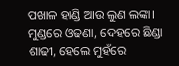ପଖାଳ ହାଣ୍ଡି ଆଉ ଲୁଣ ଲଙ୍କା। ମୁଣ୍ଡରେ ଓଢଣା, ଦେହରେ ଛିଣ୍ଡା ଶାଢୀ, ହେଲେ ମୁହଁରେ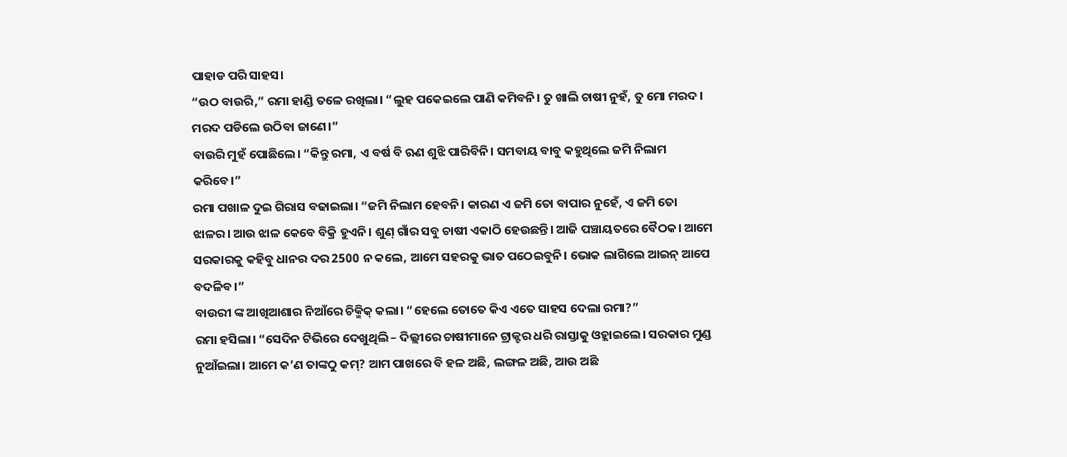ପାହାଡ ପରି ସାହସ।
“ଉଠ ବାଉରି,” ରମା ହାଣ୍ଡି ତଳେ ରଖିଲା। “ଲୁହ ପକେଇଲେ ପାଣି କମିବନି। ତୁ ଖାଲି ଚାଷୀ ନୁହଁ, ତୁ ମୋ ମରଦ। ମରଦ ପଡିଲେ ଉଠିବା ଜାଣେ।”
ବାଉରି ମୁହଁ ପୋଛିଲେ। “କିନ୍ତୁ ରମା, ଏ ବର୍ଷ ବି ଋଣ ଶୁଝି ପାରିବିନି। ସମବାୟ ବାବୁ କହୁଥିଲେ ଜମି ନିଲାମ କରିବେ।”
ରମା ପଖାଳ ଦୁଇ ଗିରାସ ବଢାଇଲା। “ଜମି ନିଲାମ ହେବନି। କାରଣ ଏ ଜମି ତୋ ବାପାର ନୁହେଁ, ଏ ଜମି ତୋ ଝାଳର। ଆଉ ଝାଳ କେବେ ବିକ୍ରି ହୁଏନି। ଶୁଣ୍ ଗାଁର ସବୁ ଚାଷୀ ଏକାଠି ହେଉଛନ୍ତି। ଆଜି ପଞ୍ଚାୟତରେ ବୈଠକ। ଆମେ ସରକାରକୁ କହିବୁ ଧାନର ଦର 2500 ନ କଲେ, ଆମେ ସହରକୁ ଭାତ ପଠେଇବୁନି। ଭୋକ ଲାଗିଲେ ଆଇନ୍ ଆପେ ବଦଳିବ।”
ବାଉରୀ ଙ୍କ ଆଖିଆଶାର ନିଆଁରେ ଚିକ୍ମିକ୍ କଲା। “ହେଲେ ତୋତେ କିଏ ଏତେ ସାହସ ଦେଲା ରମା?”
ରମା ହସିଲା। “ସେଦିନ ଟିଭିରେ ଦେଖୁଥିଲି – ଦିଲ୍ଲୀରେ ଚାଷୀମାନେ ଟ୍ରାକ୍ଟର ଧରି ରାସ୍ତାକୁ ଓହ୍ଲାଇଲେ। ସରକାର ମୁଣ୍ଡ ନୁଆଁଇଲା। ଆମେ କ’ଣ ତାଙ୍କଠୁ କମ୍? ଆମ ପାଖରେ ବି ହଳ ଅଛି, ଲଙ୍ଗଳ ଅଛି, ଆଉ ଅଛି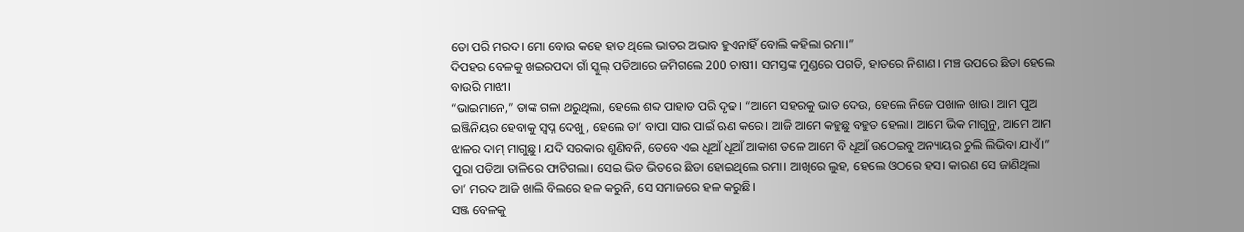ତୋ ପରି ମରଦ। ମୋ ବୋଉ କହେ ହାତ ଥିଲେ ଭାତର ଅଭାବ ହୁଏନାହିଁ ବୋଲି କହିଲା ରମା।”
ଦିପହର ବେଳକୁ ଖଇରପଦା ଗାଁ ସ୍କୁଲ୍ ପଡିଆରେ ଜମିଗଲେ 200 ଚାଷୀ। ସମସ୍ତଙ୍କ ମୁଣ୍ଡରେ ପଗଡି, ହାତରେ ନିଶାଣ। ମଞ୍ଚ ଉପରେ ଛିଡା ହେଲେ ବାଉରି ମାଝୀ।
“ଭାଇମାନେ,” ତାଙ୍କ ଗଳା ଥରୁଥିଲା, ହେଲେ ଶବ୍ଦ ପାହାଡ ପରି ଦୃଢ। “ଆମେ ସହରକୁ ଭାତ ଦେଉ, ହେଲେ ନିଜେ ପଖାଳ ଖାଉ। ଆମ ପୁଅ ଇଞ୍ଜିନିୟର ହେବାକୁ ସ୍ୱପ୍ନ ଦେଖୁ, ହେଲେ ତା’ ବାପା ସାର ପାଇଁ ଋଣ କରେ। ଆଜି ଆମେ କହୁଛୁ ବହୁତ ହେଲା। ଆମେ ଭିକ ମାଗୁନୁ, ଆମେ ଆମ ଝାଳର ଦାମ୍ ମାଗୁଛୁ। ଯଦି ସରକାର ଶୁଣିବନି, ତେବେ ଏଇ ଧୂଆଁ ଧୂଆଁ ଆକାଶ ତଳେ ଆମେ ବି ଧୂଆଁ ଉଠେଇବୁ ଅନ୍ୟାୟର ଚୁଲି ଲିଭିବା ଯାଏଁ।”
ପୁରା ପଡିଆ ତାଳିରେ ଫାଟିଗଲା। ସେଇ ଭିଡ ଭିତରେ ଛିଡା ହୋଇଥିଲେ ରମା। ଆଖିରେ ଲୁହ, ହେଲେ ଓଠରେ ହସ। କାରଣ ସେ ଜାଣିଥିଲା ତା’ ମରଦ ଆଜି ଖାଲି ବିଲରେ ହଳ କରୁନି, ସେ ସମାଜରେ ହଳ କରୁଛି।
ସଞ୍ଜ ବେଳକୁ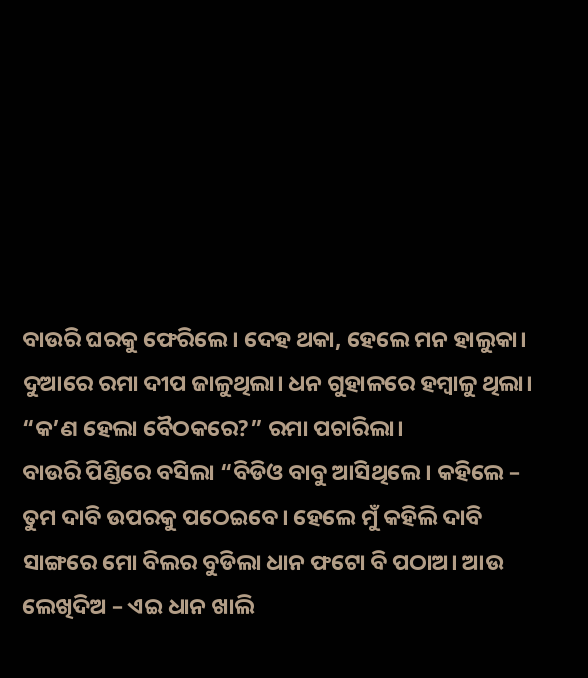ବାଉରି ଘରକୁ ଫେରିଲେ। ଦେହ ଥକା, ହେଲେ ମନ ହାଲୁକା। ଦୁଆରେ ରମା ଦୀପ ଜାଳୁଥିଲା। ଧନ ଗୁହାଳରେ ହମ୍ବାଳୁ ଥିଲା।
“କ’ଣ ହେଲା ବୈଠକରେ?” ରମା ପଚାରିଲା।
ବାଉରି ପିଣ୍ଡିରେ ବସିଲା “ବିଡିଓ ବାବୁ ଆସିଥିଲେ। କହିଲେ – ତୁମ ଦାବି ଉପରକୁ ପଠେଇବେ। ହେଲେ ମୁଁ କହିଲି ଦାବି ସାଙ୍ଗରେ ମୋ ବିଲର ବୁଡିଲା ଧାନ ଫଟୋ ବି ପଠାଅ। ଆଉ ଲେଖିଦିଅ – ଏଇ ଧାନ ଖାଲି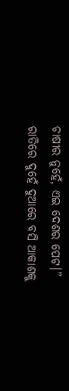ଚାଷୀର ନୁହେଁ, ଏଇ ଦେଶର ପେଟ।”
ରାତିରେ ଦୁହେଁ ଦୁଆରେ ବସି ଆକାଶକୁ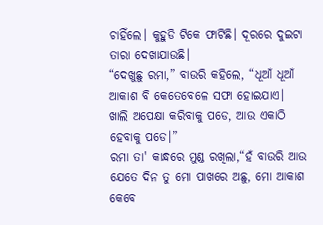ଚାହିଁଲେ। କୁହୁଡି ଟିକେ ଫାଟିଛି। ଦୂରରେ ଦୁଇଟା ତାରା ଦେଖାଯାଉଛି।
“ଦେଖୁଛୁ ରମା,” ବାଉରି କହିଲେ, “ଧୂଆଁ ଧୂଆଁ ଆକାଶ ବି କେତେବେଳେ ସଫା ହୋଇଯାଏ। ଖାଲି ଅପେକ୍ଷା କରିବାକୁ ପଡେ, ଆଉ ଏକାଠି ହେବାକୁ ପଡେ।”
ରମା ତା' କାନ୍ଧରେ ମୁଣ୍ଡ ରଖିଲା,“ହଁ ବାଉରି ଆଉ ଯେତେ ଦିନ ତୁ ମୋ ପାଖରେ ଅଛୁ, ମୋ ଆକାଶ କେବେ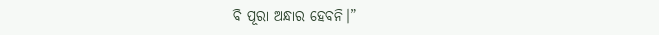ବି ପୂରା ଅନ୍ଧାର ହେବନି।”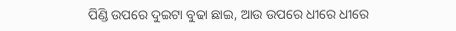ପିଣ୍ଡି ଉପରେ ଦୁଇଟା ବୁଢା ଛାଇ, ଆଉ ଉପରେ ଧୀରେ ଧୀରେ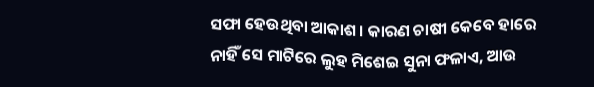ସଫା ହେଉଥିବା ଆକାଶ। କାରଣ ଚାଷୀ କେବେ ହାରେ ନାହିଁ ସେ ମାଟିରେ ଲୁହ ମିଶେଇ ସୁନା ଫଳାଏ, ଆଉ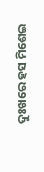ଦୁଃଖରେ ହସ ମିଶେଇ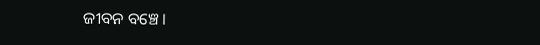ଜୀବନ ବଞ୍ଚେ।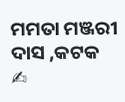ମମତା ମଞ୍ଜରୀ ଦାସ ,କଟକ ✍